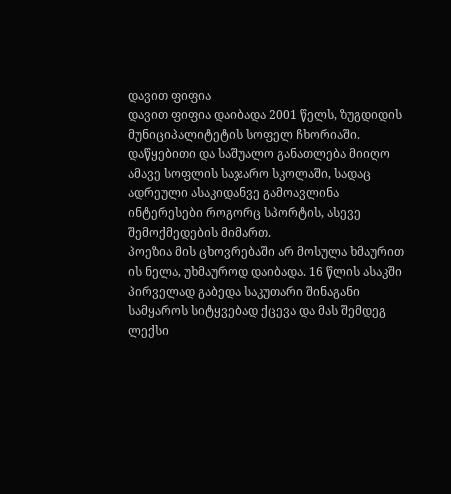დავით ფიფია
დავით ფიფია დაიბადა 2001 წელს, ზუგდიდის მუნიციპალიტეტის სოფელ ჩხორიაში. დაწყებითი და საშუალო განათლება მიიღო ამავე სოფლის საჯარო სკოლაში, სადაც ადრეული ასაკიდანვე გამოავლინა ინტერესები როგორც სპორტის, ასევე შემოქმედების მიმართ.
პოეზია მის ცხოვრებაში არ მოსულა ხმაურით ის ნელა, უხმაუროდ დაიბადა. 16 წლის ასაკში პირველად გაბედა საკუთარი შინაგანი სამყაროს სიტყვებად ქცევა და მას შემდეგ ლექსი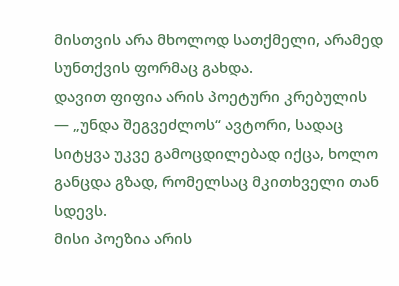მისთვის არა მხოლოდ სათქმელი, არამედ სუნთქვის ფორმაც გახდა.
დავით ფიფია არის პოეტური კრებულის — „უნდა შეგვეძლოს“ ავტორი, სადაც სიტყვა უკვე გამოცდილებად იქცა, ხოლო განცდა გზად, რომელსაც მკითხველი თან სდევს.
მისი პოეზია არის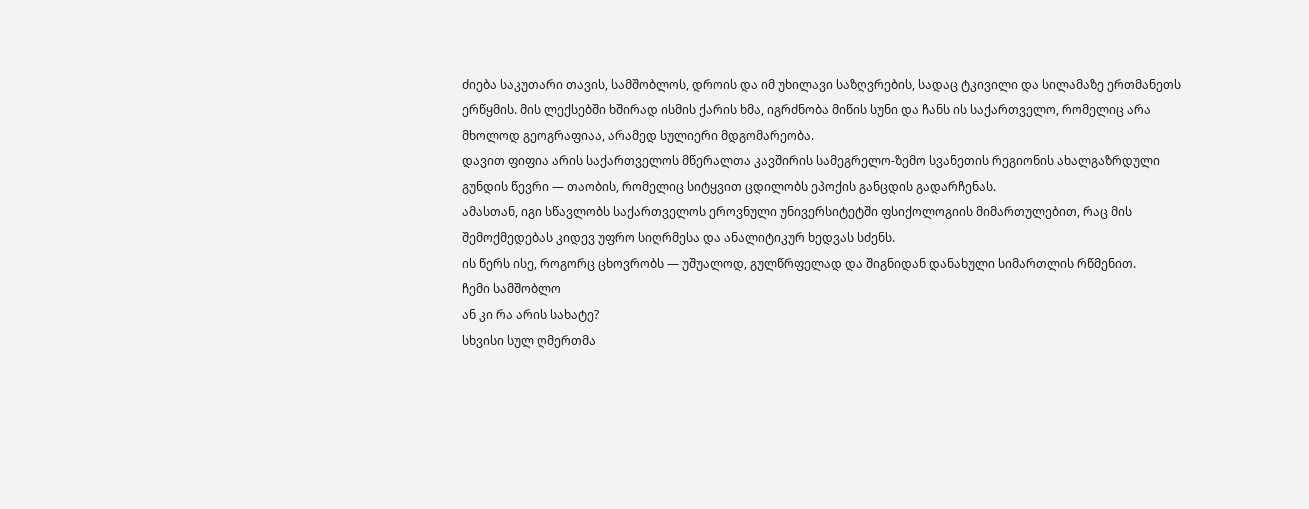ძიება საკუთარი თავის, სამშობლოს, დროის და იმ უხილავი საზღვრების, სადაც ტკივილი და სილამაზე ერთმანეთს ერწყმის. მის ლექსებში ხშირად ისმის ქარის ხმა, იგრძნობა მიწის სუნი და ჩანს ის საქართველო, რომელიც არა მხოლოდ გეოგრაფიაა, არამედ სულიერი მდგომარეობა.
დავით ფიფია არის საქართველოს მწერალთა კავშირის სამეგრელო-ზემო სვანეთის რეგიონის ახალგაზრდული გუნდის წევრი — თაობის, რომელიც სიტყვით ცდილობს ეპოქის განცდის გადარჩენას.
ამასთან, იგი სწავლობს საქართველოს ეროვნული უნივერსიტეტში ფსიქოლოგიის მიმართულებით, რაც მის შემოქმედებას კიდევ უფრო სიღრმესა და ანალიტიკურ ხედვას სძენს.
ის წერს ისე, როგორც ცხოვრობს — უშუალოდ, გულწრფელად და შიგნიდან დანახული სიმართლის რწმენით.
ჩემი სამშობლო
ან კი რა არის სახატე?
სხვისი სულ ღმერთმა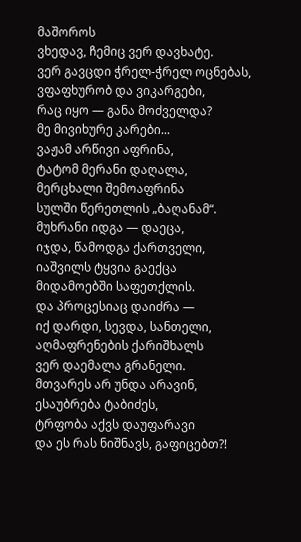მაშოროს
ვხედავ, ჩემიც ვერ დავხატე.
ვერ გავცდი ჭრელ-ჭრელ ოცნებას,
ვფაფხურობ და ვიკარგები,
რაც იყო — განა მოძველდა?
მე მივიხურე კარები...
ვაჟამ არწივი აფრინა,
ტატომ მერანი დაღალა,
მერცხალი შემოაფრინა
სულში წერეთლის „ბაღანამ“.
მუხრანი იდგა — დაეცა,
იჯდა, წამოდგა ქართველი,
იაშვილს ტყვია გაექცა
მიდამოებში საფეთქლის.
და პროცესიაც დაიძრა —
იქ დარდი, სევდა, სანთელი,
აღმაფრენების ქარიშხალს
ვერ დაემალა გრანელი.
მთვარეს არ უნდა არავინ,
ესაუბრება ტაბიძეს,
ტრფობა აქვს დაუფარავი
და ეს რას ნიშნავს, გაფიცებთ?!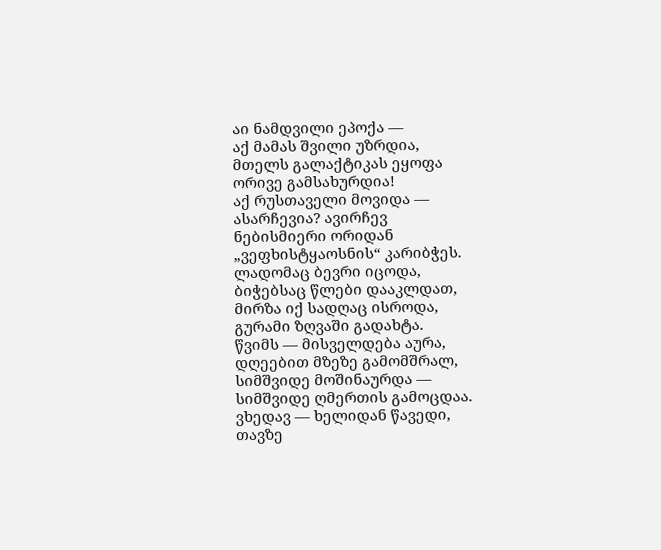აი ნამდვილი ეპოქა —
აქ მამას შვილი უზრდია,
მთელს გალაქტიკას ეყოფა
ორივე გამსახურდია!
აქ რუსთაველი მოვიდა —
ასარჩევია? ავირჩევ
ნებისმიერი ორიდან
„ვეფხისტყაოსნის“ კარიბჭეს.
ლადომაც ბევრი იცოდა,
ბიჭებსაც წლები დააკლდათ,
მირზა იქ სადღაც ისროდა,
გურამი ზღვაში გადახტა.
წვიმს — მისველდება აურა,
დღეებით მზეზე გამომშრალ,
სიმშვიდე მოშინაურდა —
სიმშვიდე ღმერთის გამოცდაა.
ვხედავ — ხელიდან წავედი,
თავზე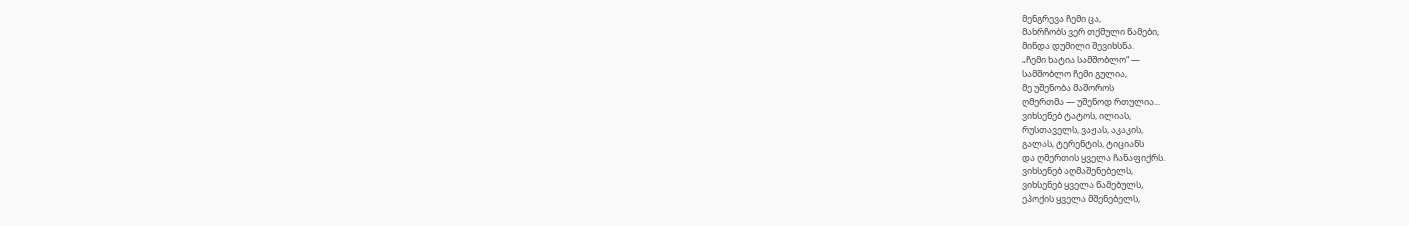მენგრევა ჩემი ცა,
მახრჩობს ვერ თქმული წამები,
მინდა დუმილი შევიხსნა.
„ჩემი ხატია სამშობლო“ —
სამშობლო ჩემი გულია,
მე უშენობა მაშოროს
ღმერთმა — უშენოდ რთულია...
ვიხსენებ ტატოს, ილიას,
რუსთაველს, ვაჟას, აკაკის,
გალას, ტერენტის, ტიციანს
და ღმერთის ყველა ჩანაფიქრს.
ვიხსენებ აღმაშენებელს,
ვიხსენებ ყველა წამებულს,
ეპოქის ყველა მშენებელს,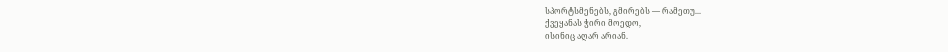სპორტსმენებს, გმირებს — რამეთუ...
ქვეყანას ჭირი მოედო,
ისინიც აღარ არიან.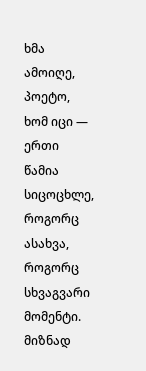ხმა ამოიღე, პოეტო,
ხომ იცი — ერთი წამია
სიცოცხლე, როგორც ასახვა,
როგორც სხვაგვარი მომენტი.
მიზნად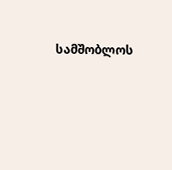სამშობლოს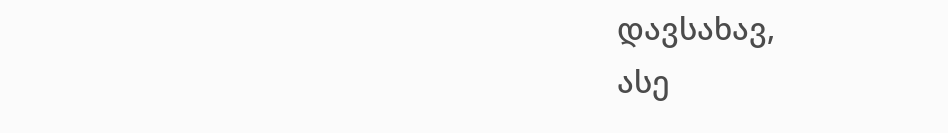დავსახავ,
ასე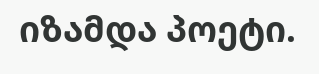იზამდა პოეტი.